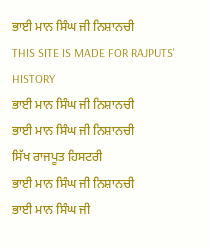ਭਾਈ ਮਾਨ ਸਿੰਘ ਜੀ ਨਿਸ਼ਾਨਚੀ
THIS SITE IS MADE FOR RAJPUTS' HISTORY
ਭਾਈ ਮਾਨ ਸਿੰਘ ਜੀ ਨਿਸ਼ਾਨਚੀ
ਭਾਈ ਮਾਨ ਸਿੰਘ ਜੀ ਨਿਸ਼ਾਨਚੀ
ਸਿੱਖ ਰਾਜਪੂਤ ਹਿਸਟਰੀ
ਭਾਈ ਮਾਨ ਸਿੰਘ ਜੀ ਨਿਸ਼ਾਨਚੀ
ਭਾਈ ਮਾਨ ਸਿੰਘ ਜੀ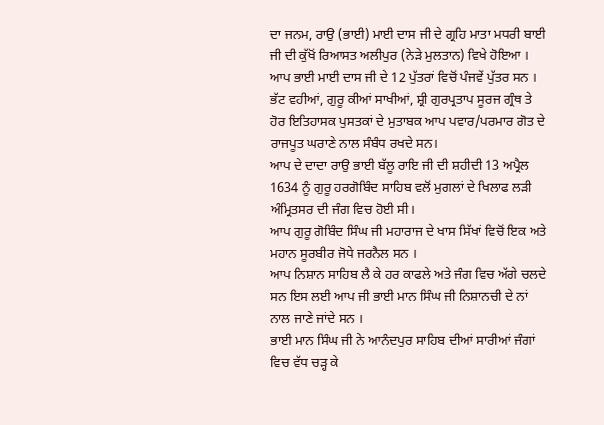ਦਾ ਜਨਮ, ਰਾਉ (ਭਾਈ) ਮਾਈ ਦਾਸ ਜੀ ਦੇ ਗ੍ਰਹਿ ਮਾਤਾ ਮਧਰੀ ਬਾਈ ਜੀ ਦੀ ਕੁੱਖੋਂ ਰਿਆਸਤ ਅਲੀਪੁਰ (ਨੇੜੇ ਮੁਲਤਾਨ) ਵਿਖੇ ਹੋਇਆ । ਆਪ ਭਾਈ ਮਾਈ ਦਾਸ ਜੀ ਦੇ 12 ਪੁੱਤਰਾਂ ਵਿਚੋਂ ਪੰਜਵੇਂ ਪੁੱਤਰ ਸਨ ।
ਭੱਟ ਵਹੀਆਂ, ਗੁਰੂ ਕੀਆਂ ਸਾਖੀਆਂ, ਸ਼੍ਰੀ ਗੁਰਪ੍ਰਤਾਪ ਸੂਰਜ ਗ੍ਰੰਥ ਤੇ ਹੋਰ ਇਤਿਹਾਸਕ ਪੁਸਤਕਾਂ ਦੇ ਮੁਤਾਬਕ ਆਪ ਪਵਾਰ/ਪਰਮਾਰ ਗੋਤ ਦੇ ਰਾਜਪੂਤ ਘਰਾਣੇ ਨਾਲ ਸੰਬੰਧ ਰਖਦੇ ਸਨ।
ਆਪ ਦੇ ਦਾਦਾ ਰਾਉ ਭਾਈ ਬੱਲੂ ਰਾਇ ਜੀ ਦੀ ਸ਼ਹੀਦੀ 13 ਅਪ੍ਰੈਲ 1634 ਨੂੰ ਗੁਰੂ ਹਰਗੋਬਿੰਦ ਸਾਹਿਬ ਵਲੋਂ ਮੁਗਲਾਂ ਦੇ ਖਿਲਾਫ ਲੜੀ ਅੰਮ੍ਰਿਤਸਰ ਦੀ ਜੰਗ ਵਿਚ ਹੋਈ ਸੀ।
ਆਪ ਗੁਰੂ ਗੋਬਿੰਦ ਸਿੰਘ ਜੀ ਮਹਾਰਾਜ ਦੇ ਖਾਸ ਸਿੱਖਾਂ ਵਿਚੋਂ ਇਕ ਅਤੇ ਮਹਾਨ ਸੂਰਬੀਰ ਜੋਧੇ ਜਰਨੈਲ ਸਨ ।
ਆਪ ਨਿਸ਼ਾਨ ਸਾਹਿਬ ਲੈ ਕੇ ਹਰ ਕਾਫਲੇ ਅਤੇ ਜੰਗ ਵਿਚ ਅੱਗੇ ਚਲਦੇ ਸਨ ਇਸ ਲਈ ਆਪ ਜੀ ਭਾਈ ਮਾਨ ਸਿੰਘ ਜੀ ਨਿਸ਼ਾਨਚੀ ਦੇ ਨਾਂ ਨਾਲ ਜਾਣੇ ਜਾਂਦੇ ਸਨ ।
ਭਾਈ ਮਾਨ ਸਿੰਘ ਜੀ ਨੇ ਆਨੰਦਪੁਰ ਸਾਹਿਬ ਦੀਆਂ ਸਾਰੀਆਂ ਜੰਗਾਂ ਵਿਚ ਵੱਧ ਚੜ੍ਹ ਕੇ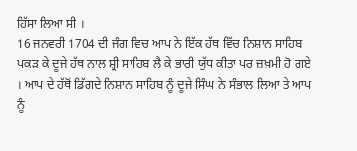ਹਿੱਸਾ ਲਿਆ ਸੀ ।
16 ਜਨਵਰੀ 1704 ਦੀ ਜੰਗ ਵਿਚ ਆਪ ਨੇ ਇੱਕ ਹੱਥ ਵਿੱਚ ਨਿਸ਼ਾਨ ਸਾਹਿਬ ਪਕੜ ਕੇ ਦੂਜੇ ਹੱਥ ਨਾਲ ਸ਼੍ਰੀ ਸਾਹਿਬ ਲੈ ਕੇ ਭਾਰੀ ਯੁੱਧ ਕੀਤਾ ਪਰ ਜ਼ਖ਼ਮੀ ਹੋ ਗਏ । ਆਪ ਦੇ ਹੱਥੋਂ ਡਿੱਗਦੇ ਨਿਸ਼ਾਨ ਸਾਹਿਬ ਨੂੰ ਦੂਜੇ ਸਿੰਘ ਨੇ ਸੰਭਾਲ ਲਿਆ ਤੇ ਆਪ ਨੂੰ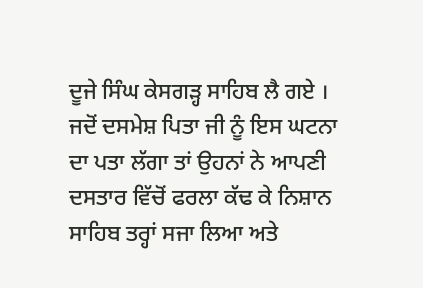ਦੂਜੇ ਸਿੰਘ ਕੇਸਗੜ੍ਹ ਸਾਹਿਬ ਲੈ ਗਏ ।
ਜਦੋਂ ਦਸਮੇਸ਼ ਪਿਤਾ ਜੀ ਨੂੰ ਇਸ ਘਟਨਾ ਦਾ ਪਤਾ ਲੱਗਾ ਤਾਂ ਉਹਨਾਂ ਨੇ ਆਪਣੀ ਦਸਤਾਰ ਵਿੱਚੋਂ ਫਰਲਾ ਕੱਢ ਕੇ ਨਿਸ਼ਾਨ ਸਾਹਿਬ ਤਰ੍ਹਾਂ ਸਜਾ ਲਿਆ ਅਤੇ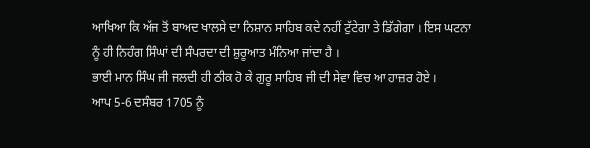ਆਖਿਆ ਕਿ ਅੱਜ ਤੋਂ ਬਾਅਦ ਖਾਲਸੇ ਦਾ ਨਿਸ਼ਾਨ ਸਾਹਿਬ ਕਦੇ ਨਹੀਂ ਟੁੱਟੇਗਾ ਤੇ ਡਿੱਗੇਗਾ । ਇਸ ਘਟਨਾ ਨੂੰ ਹੀ ਨਿਹੰਗ ਸਿੰਘਾਂ ਦੀ ਸੰਪਰਦਾ ਦੀ ਸ਼ੁਰੂਆਤ ਮੰਨਿਆ ਜਾਂਦਾ ਹੈ ।
ਭਾਈ ਮਾਨ ਸਿੰਘ ਜੀ ਜਲਦੀ ਹੀ ਠੀਕ ਹੋ ਕੇ ਗੁਰੂ ਸਾਹਿਬ ਜੀ ਦੀ ਸੇਵਾ ਵਿਚ ਆ ਹਾਜ਼ਰ ਹੋਏ ।
ਆਪ 5-6 ਦਸੰਬਰ 1705 ਨੂੰ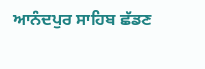ਆਨੰਦਪੁਰ ਸਾਹਿਬ ਛੱਡਣ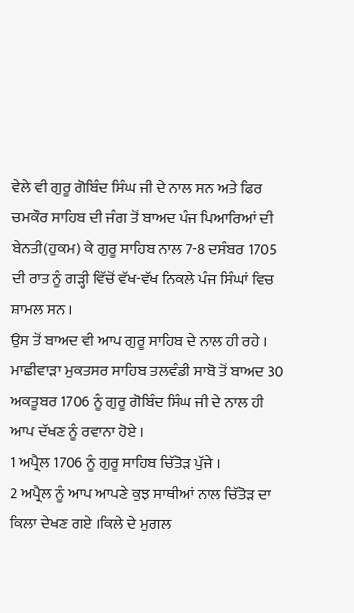ਵੇਲੇ ਵੀ ਗੁਰੂ ਗੋਬਿੰਦ ਸਿੰਘ ਜੀ ਦੇ ਨਾਲ ਸਨ ਅਤੇ ਫਿਰ ਚਮਕੌਰ ਸਾਹਿਬ ਦੀ ਜੰਗ ਤੋਂ ਬਾਅਦ ਪੰਜ ਪਿਆਰਿਆਂ ਦੀ ਬੇਨਤੀ(ਹੁਕਮ) ਕੇ ਗੁਰੂ ਸਾਹਿਬ ਨਾਲ 7-8 ਦਸੰਬਰ 1705 ਦੀ ਰਾਤ ਨੂੰ ਗੜ੍ਹੀ ਵਿੱਚੋਂ ਵੱਖ-ਵੱਖ ਨਿਕਲੇ ਪੰਜ ਸਿੰਘਾਂ ਵਿਚ ਸ਼ਾਮਲ ਸਨ ।
ਉਸ ਤੋਂ ਬਾਅਦ ਵੀ ਆਪ ਗੁਰੂ ਸਾਹਿਬ ਦੇ ਨਾਲ ਹੀ ਰਹੇ । ਮਾਛੀਵਾੜਾ ਮੁਕਤਸਰ ਸਾਹਿਬ ਤਲਵੰਡੀ ਸਾਬੋ ਤੋਂ ਬਾਅਦ 30 ਅਕਤੂਬਰ 1706 ਨੂੰ ਗੁਰੂ ਗੋਬਿੰਦ ਸਿੰਘ ਜੀ ਦੇ ਨਾਲ ਹੀ ਆਪ ਦੱਖਣ ਨੂੰ ਰਵਾਨਾ ਹੋਏ ।
1 ਅਪ੍ਰੈਲ 1706 ਨੂੰ ਗੁਰੂ ਸਾਹਿਬ ਚਿੱਤੋੜ ਪੁੱਜੇ ।
2 ਅਪ੍ਰੈਲ ਨੂੰ ਆਪ ਆਪਣੇ ਕੁਝ ਸਾਥੀਆਂ ਨਾਲ ਚਿੱਤੋੜ ਦਾ ਕਿਲਾ ਦੇਖਣ ਗਏ ।ਕਿਲੇ ਦੇ ਮੁਗਲ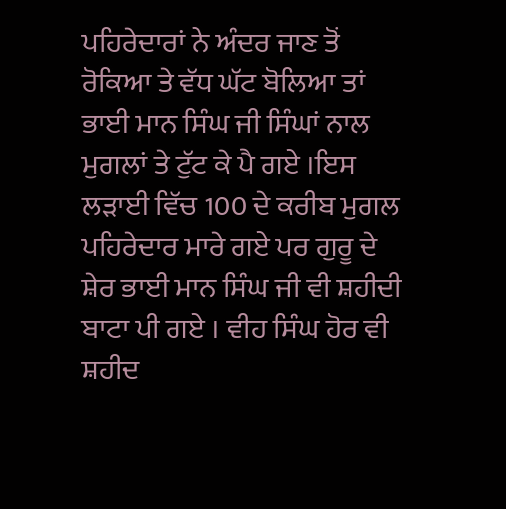ਪਹਿਰੇਦਾਰਾਂ ਨੇ ਅੰਦਰ ਜਾਣ ਤੋਂ ਰੋਕਿਆ ਤੇ ਵੱਧ ਘੱਟ ਬੋਲਿਆ ਤਾਂ ਭਾਈ ਮਾਨ ਸਿੰਘ ਜੀ ਸਿੰਘਾਂ ਨਾਲ ਮੁਗਲਾਂ ਤੇ ਟੁੱਟ ਕੇ ਪੈ ਗਏ ।ਇਸ ਲੜਾਈ ਵਿੱਚ 100 ਦੇ ਕਰੀਬ ਮੁਗਲ ਪਹਿਰੇਦਾਰ ਮਾਰੇ ਗਏ ਪਰ ਗੁਰੂ ਦੇ ਸ਼ੇਰ ਭਾਈ ਮਾਨ ਸਿੰਘ ਜੀ ਵੀ ਸ਼ਹੀਦੀ ਬਾਟਾ ਪੀ ਗਏ । ਵੀਹ ਸਿੰਘ ਹੋਰ ਵੀ ਸ਼ਹੀਦ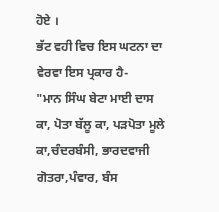ਹੋਏ ।
ਭੱਟ ਵਹੀ ਵਿਚ ਇਸ ਘਟਨਾ ਦਾ ਵੇਰਵਾ ਇਸ ਪ੍ਰਕਾਰ ਹੈ-
"ਮਾਨ ਸਿੰਘ ਬੇਟਾ ਮਾਈ ਦਾਸ ਕਾ, ਪੋਤਾ ਬੱਲੂ ਕਾ, ਪੜਪੋਤਾ ਮੂਲੇ ਕਾ,ਚੰਦਰਬੰਸੀ, ਭਾਰਦਵਾਜੀ ਗੋਤਰਾ,ਪੰਵਾਰ, ਬੰਸ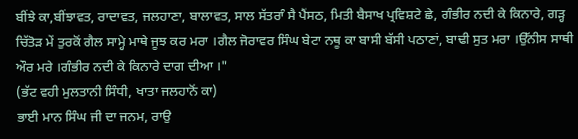ਬੀਂਝੇ ਕਾ,ਬੀਂਝਾਵਤ, ਰਾਦਾਵਤ, ਜਲਹਾਣਾ, ਬਾਲਾਵਤ, ਸਾਲ ਸੱਤਰਾੰ ਸੈ ਪੈਂਸਠ, ਮਿਤੀ ਬੈਸਾਖ ਪ੍ਰਵਿਸ਼ਟੇ ਛੇ, ਗੰਭੀਰ ਨਦੀ ਕੇ ਕਿਨਾਰੇ, ਗੜ੍ਹ ਚਿੱਤੋੜ ਮੇਂ ਤੁਰਕੋਂ ਗੈਲ ਸਾਮ੍ਹੇ ਮਾਥੇ ਜੂਝ ਕਰ ਮਰਾ ।ਗੈਲ ਜੋਰਾਵਰ ਸਿੰਘ ਬੇਟਾ ਨਥੂ ਕਾ ਬਾਸੀ ਬੱਸੀ ਪਠਾਣਾਂ, ਬਾਢੀ ਸੁਤ ਮਰਾ ।ਉੱਨੀਸ ਸਾਥੀ ਔਰ ਮਰੇ ।ਗੰਭੀਰ ਨਦੀ ਕੇ ਕਿਨਾਰੇ ਦਾਗ ਦੀਆ ।"
(ਭੱਟ ਵਹੀ ਮੁਲਤਾਨੀ ਸਿੰਧੀ, ਖਾਤਾ ਜਲਹਾਨੋਂ ਕਾ)
ਭਾਈ ਮਾਨ ਸਿੰਘ ਜੀ ਦਾ ਜਨਮ, ਰਾਉ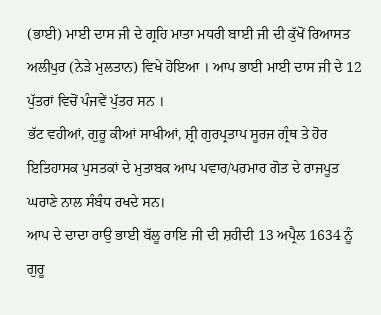(ਭਾਈ) ਮਾਈ ਦਾਸ ਜੀ ਦੇ ਗ੍ਰਹਿ ਮਾਤਾ ਮਧਰੀ ਬਾਈ ਜੀ ਦੀ ਕੁੱਖੋਂ ਰਿਆਸਤ ਅਲੀਪੁਰ (ਨੇੜੇ ਮੁਲਤਾਨ) ਵਿਖੇ ਹੋਇਆ । ਆਪ ਭਾਈ ਮਾਈ ਦਾਸ ਜੀ ਦੇ 12 ਪੁੱਤਰਾਂ ਵਿਚੋਂ ਪੰਜਵੇਂ ਪੁੱਤਰ ਸਨ ।
ਭੱਟ ਵਹੀਆਂ, ਗੁਰੂ ਕੀਆਂ ਸਾਖੀਆਂ, ਸ਼੍ਰੀ ਗੁਰਪ੍ਰਤਾਪ ਸੂਰਜ ਗ੍ਰੰਥ ਤੇ ਹੋਰ ਇਤਿਹਾਸਕ ਪੁਸਤਕਾਂ ਦੇ ਮੁਤਾਬਕ ਆਪ ਪਵਾਰ/ਪਰਮਾਰ ਗੋਤ ਦੇ ਰਾਜਪੂਤ ਘਰਾਣੇ ਨਾਲ ਸੰਬੰਧ ਰਖਦੇ ਸਨ।
ਆਪ ਦੇ ਦਾਦਾ ਰਾਉ ਭਾਈ ਬੱਲੂ ਰਾਇ ਜੀ ਦੀ ਸ਼ਹੀਦੀ 13 ਅਪ੍ਰੈਲ 1634 ਨੂੰ ਗੁਰੂ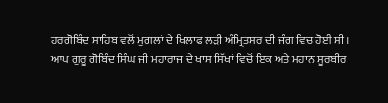ਹਰਗੋਬਿੰਦ ਸਾਹਿਬ ਵਲੋਂ ਮੁਗਲਾਂ ਦੇ ਖਿਲਾਫ ਲੜੀ ਅੰਮ੍ਰਿਤਸਰ ਦੀ ਜੰਗ ਵਿਚ ਹੋਈ ਸੀ।
ਆਪ ਗੁਰੂ ਗੋਬਿੰਦ ਸਿੰਘ ਜੀ ਮਹਾਰਾਜ ਦੇ ਖਾਸ ਸਿੱਖਾਂ ਵਿਚੋਂ ਇਕ ਅਤੇ ਮਹਾਨ ਸੂਰਬੀਰ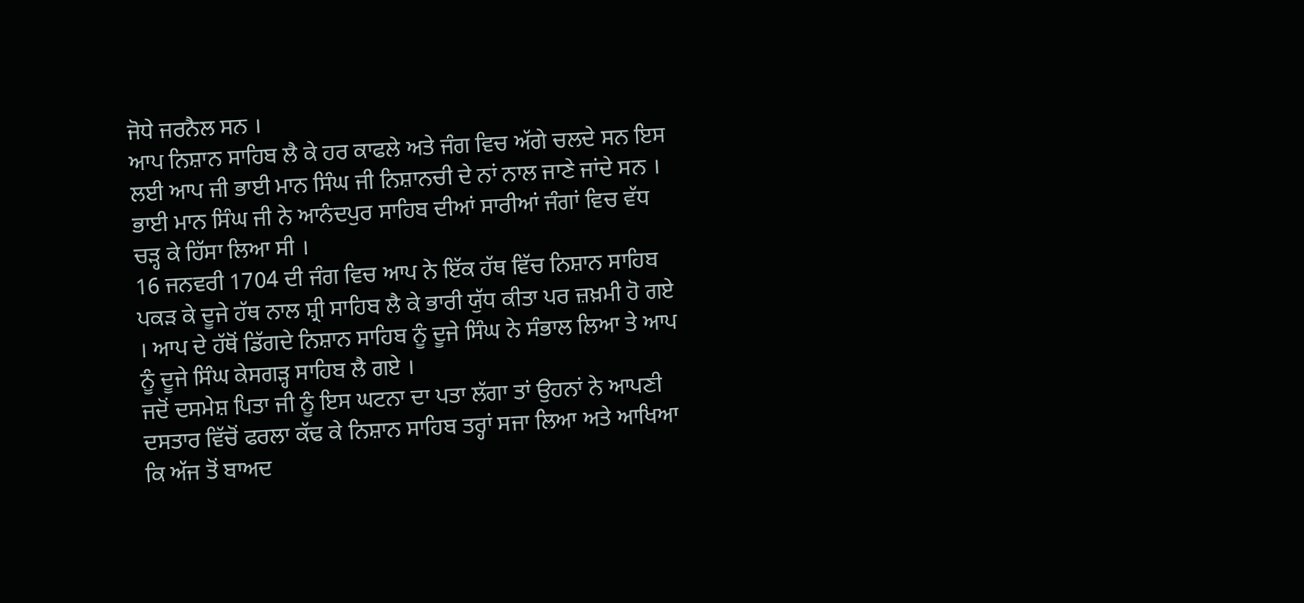ਜੋਧੇ ਜਰਨੈਲ ਸਨ ।
ਆਪ ਨਿਸ਼ਾਨ ਸਾਹਿਬ ਲੈ ਕੇ ਹਰ ਕਾਫਲੇ ਅਤੇ ਜੰਗ ਵਿਚ ਅੱਗੇ ਚਲਦੇ ਸਨ ਇਸ ਲਈ ਆਪ ਜੀ ਭਾਈ ਮਾਨ ਸਿੰਘ ਜੀ ਨਿਸ਼ਾਨਚੀ ਦੇ ਨਾਂ ਨਾਲ ਜਾਣੇ ਜਾਂਦੇ ਸਨ ।
ਭਾਈ ਮਾਨ ਸਿੰਘ ਜੀ ਨੇ ਆਨੰਦਪੁਰ ਸਾਹਿਬ ਦੀਆਂ ਸਾਰੀਆਂ ਜੰਗਾਂ ਵਿਚ ਵੱਧ ਚੜ੍ਹ ਕੇ ਹਿੱਸਾ ਲਿਆ ਸੀ ।
16 ਜਨਵਰੀ 1704 ਦੀ ਜੰਗ ਵਿਚ ਆਪ ਨੇ ਇੱਕ ਹੱਥ ਵਿੱਚ ਨਿਸ਼ਾਨ ਸਾਹਿਬ ਪਕੜ ਕੇ ਦੂਜੇ ਹੱਥ ਨਾਲ ਸ਼੍ਰੀ ਸਾਹਿਬ ਲੈ ਕੇ ਭਾਰੀ ਯੁੱਧ ਕੀਤਾ ਪਰ ਜ਼ਖ਼ਮੀ ਹੋ ਗਏ । ਆਪ ਦੇ ਹੱਥੋਂ ਡਿੱਗਦੇ ਨਿਸ਼ਾਨ ਸਾਹਿਬ ਨੂੰ ਦੂਜੇ ਸਿੰਘ ਨੇ ਸੰਭਾਲ ਲਿਆ ਤੇ ਆਪ ਨੂੰ ਦੂਜੇ ਸਿੰਘ ਕੇਸਗੜ੍ਹ ਸਾਹਿਬ ਲੈ ਗਏ ।
ਜਦੋਂ ਦਸਮੇਸ਼ ਪਿਤਾ ਜੀ ਨੂੰ ਇਸ ਘਟਨਾ ਦਾ ਪਤਾ ਲੱਗਾ ਤਾਂ ਉਹਨਾਂ ਨੇ ਆਪਣੀ ਦਸਤਾਰ ਵਿੱਚੋਂ ਫਰਲਾ ਕੱਢ ਕੇ ਨਿਸ਼ਾਨ ਸਾਹਿਬ ਤਰ੍ਹਾਂ ਸਜਾ ਲਿਆ ਅਤੇ ਆਖਿਆ ਕਿ ਅੱਜ ਤੋਂ ਬਾਅਦ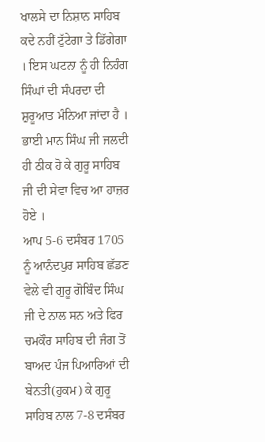ਖਾਲਸੇ ਦਾ ਨਿਸ਼ਾਨ ਸਾਹਿਬ ਕਦੇ ਨਹੀਂ ਟੁੱਟੇਗਾ ਤੇ ਡਿੱਗੇਗਾ । ਇਸ ਘਟਨਾ ਨੂੰ ਹੀ ਨਿਹੰਗ ਸਿੰਘਾਂ ਦੀ ਸੰਪਰਦਾ ਦੀ ਸ਼ੁਰੂਆਤ ਮੰਨਿਆ ਜਾਂਦਾ ਹੈ ।
ਭਾਈ ਮਾਨ ਸਿੰਘ ਜੀ ਜਲਦੀ ਹੀ ਠੀਕ ਹੋ ਕੇ ਗੁਰੂ ਸਾਹਿਬ ਜੀ ਦੀ ਸੇਵਾ ਵਿਚ ਆ ਹਾਜ਼ਰ ਹੋਏ ।
ਆਪ 5-6 ਦਸੰਬਰ 1705 ਨੂੰ ਆਨੰਦਪੁਰ ਸਾਹਿਬ ਛੱਡਣ ਵੇਲੇ ਵੀ ਗੁਰੂ ਗੋਬਿੰਦ ਸਿੰਘ ਜੀ ਦੇ ਨਾਲ ਸਨ ਅਤੇ ਫਿਰ ਚਮਕੌਰ ਸਾਹਿਬ ਦੀ ਜੰਗ ਤੋਂ ਬਾਅਦ ਪੰਜ ਪਿਆਰਿਆਂ ਦੀ ਬੇਨਤੀ(ਹੁਕਮ) ਕੇ ਗੁਰੂ ਸਾਹਿਬ ਨਾਲ 7-8 ਦਸੰਬਰ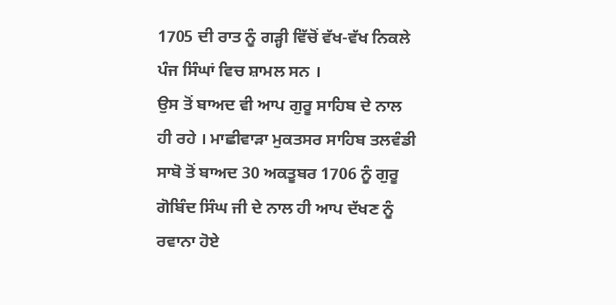1705 ਦੀ ਰਾਤ ਨੂੰ ਗੜ੍ਹੀ ਵਿੱਚੋਂ ਵੱਖ-ਵੱਖ ਨਿਕਲੇ ਪੰਜ ਸਿੰਘਾਂ ਵਿਚ ਸ਼ਾਮਲ ਸਨ ।
ਉਸ ਤੋਂ ਬਾਅਦ ਵੀ ਆਪ ਗੁਰੂ ਸਾਹਿਬ ਦੇ ਨਾਲ ਹੀ ਰਹੇ । ਮਾਛੀਵਾੜਾ ਮੁਕਤਸਰ ਸਾਹਿਬ ਤਲਵੰਡੀ ਸਾਬੋ ਤੋਂ ਬਾਅਦ 30 ਅਕਤੂਬਰ 1706 ਨੂੰ ਗੁਰੂ ਗੋਬਿੰਦ ਸਿੰਘ ਜੀ ਦੇ ਨਾਲ ਹੀ ਆਪ ਦੱਖਣ ਨੂੰ ਰਵਾਨਾ ਹੋਏ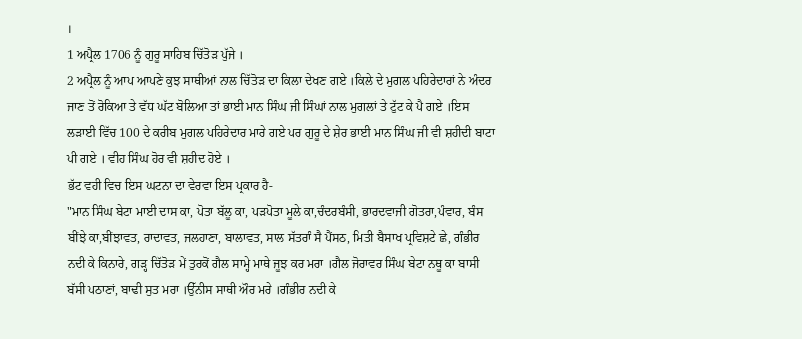।
1 ਅਪ੍ਰੈਲ 1706 ਨੂੰ ਗੁਰੂ ਸਾਹਿਬ ਚਿੱਤੋੜ ਪੁੱਜੇ ।
2 ਅਪ੍ਰੈਲ ਨੂੰ ਆਪ ਆਪਣੇ ਕੁਝ ਸਾਥੀਆਂ ਨਾਲ ਚਿੱਤੋੜ ਦਾ ਕਿਲਾ ਦੇਖਣ ਗਏ ।ਕਿਲੇ ਦੇ ਮੁਗਲ ਪਹਿਰੇਦਾਰਾਂ ਨੇ ਅੰਦਰ ਜਾਣ ਤੋਂ ਰੋਕਿਆ ਤੇ ਵੱਧ ਘੱਟ ਬੋਲਿਆ ਤਾਂ ਭਾਈ ਮਾਨ ਸਿੰਘ ਜੀ ਸਿੰਘਾਂ ਨਾਲ ਮੁਗਲਾਂ ਤੇ ਟੁੱਟ ਕੇ ਪੈ ਗਏ ।ਇਸ ਲੜਾਈ ਵਿੱਚ 100 ਦੇ ਕਰੀਬ ਮੁਗਲ ਪਹਿਰੇਦਾਰ ਮਾਰੇ ਗਏ ਪਰ ਗੁਰੂ ਦੇ ਸ਼ੇਰ ਭਾਈ ਮਾਨ ਸਿੰਘ ਜੀ ਵੀ ਸ਼ਹੀਦੀ ਬਾਟਾ ਪੀ ਗਏ । ਵੀਹ ਸਿੰਘ ਹੋਰ ਵੀ ਸ਼ਹੀਦ ਹੋਏ ।
ਭੱਟ ਵਹੀ ਵਿਚ ਇਸ ਘਟਨਾ ਦਾ ਵੇਰਵਾ ਇਸ ਪ੍ਰਕਾਰ ਹੈ-
"ਮਾਨ ਸਿੰਘ ਬੇਟਾ ਮਾਈ ਦਾਸ ਕਾ, ਪੋਤਾ ਬੱਲੂ ਕਾ, ਪੜਪੋਤਾ ਮੂਲੇ ਕਾ,ਚੰਦਰਬੰਸੀ, ਭਾਰਦਵਾਜੀ ਗੋਤਰਾ,ਪੰਵਾਰ, ਬੰਸ ਬੀਂਝੇ ਕਾ,ਬੀਂਝਾਵਤ, ਰਾਦਾਵਤ, ਜਲਹਾਣਾ, ਬਾਲਾਵਤ, ਸਾਲ ਸੱਤਰਾੰ ਸੈ ਪੈਂਸਠ, ਮਿਤੀ ਬੈਸਾਖ ਪ੍ਰਵਿਸ਼ਟੇ ਛੇ, ਗੰਭੀਰ ਨਦੀ ਕੇ ਕਿਨਾਰੇ, ਗੜ੍ਹ ਚਿੱਤੋੜ ਮੇਂ ਤੁਰਕੋਂ ਗੈਲ ਸਾਮ੍ਹੇ ਮਾਥੇ ਜੂਝ ਕਰ ਮਰਾ ।ਗੈਲ ਜੋਰਾਵਰ ਸਿੰਘ ਬੇਟਾ ਨਥੂ ਕਾ ਬਾਸੀ ਬੱਸੀ ਪਠਾਣਾਂ, ਬਾਢੀ ਸੁਤ ਮਰਾ ।ਉੱਨੀਸ ਸਾਥੀ ਔਰ ਮਰੇ ।ਗੰਭੀਰ ਨਦੀ ਕੇ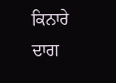ਕਿਨਾਰੇ ਦਾਗ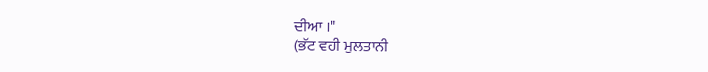ਦੀਆ ।"
(ਭੱਟ ਵਹੀ ਮੁਲਤਾਨੀ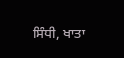ਸਿੰਧੀ, ਖਾਤਾ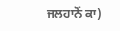ਜਲਹਾਨੋਂ ਕਾ)